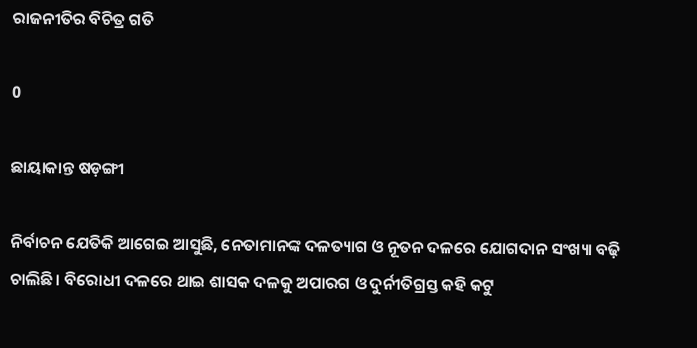ରାଜନୀତିର ବିଚିତ୍ର ଗତି

0

ଛାୟାକାନ୍ତ ଷଡ଼ଙ୍ଗୀ

ନିର୍ବାଚନ ଯେତିକି ଆଗେଇ ଆସୁଛି, ନେତାମାନଙ୍କ ଦଳତ୍ୟାଗ ଓ ନୂତନ ଦଳରେ ଯୋଗଦାନ ସଂଖ୍ୟା ବଢ଼ି ଚାଲିଛି। ବିରୋଧୀ ଦଳରେ ଥାଇ ଶାସକ ଦଳକୁ ଅପାରଗ ଓ ଦୁର୍ନୀତିଗ୍ରସ୍ତ କହି କଟୁ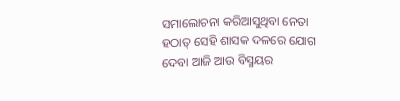ସମାଲୋଚନା କରିଆସୁଥିବା ନେତା ହଠାତ୍‌ ସେହି ଶାସକ ଦଳରେ ଯୋଗ ଦେବା ଆଜି ଆଉ ବିସ୍ମୟର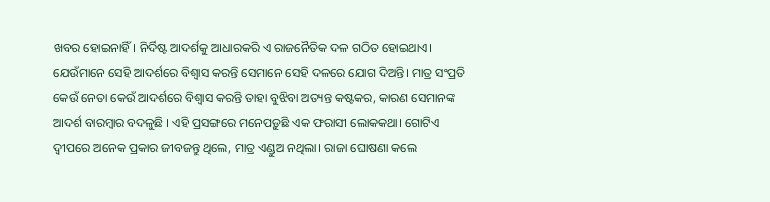ଖବର ହୋଇନାହିଁ। ନିର୍ଦିଷ୍ଟ ଆଦର୍ଶକୁ ଆଧାରକରି ଏ ରାଜନୈତିକ ଦଳ ଗଠିତ ହୋଇଥାଏ। ଯେଉଁମାନେ ସେହି ଆଦର୍ଶରେ ବିଶ୍ବାସ କରନ୍ତି ସେମାନେ ସେହି ଦଳରେ ଯୋଗ ଦିଅନ୍ତି। ମାତ୍ର ସଂପ୍ରତି କେଉଁ ନେତା କେଉଁ ଆଦର୍ଶରେ ବିଶ୍ବାସ କରନ୍ତି ତାହା ବୁଝିବା ଅତ୍ୟନ୍ତ କଷ୍ଟକର, କାରଣ ସେମାନଙ୍କ ଆଦର୍ଶ ବାରମ୍ବାର ବଦଳୁଛି । ଏହି ପ୍ରସଙ୍ଗରେ ମନେପଡ଼ୁଛି ଏକ ଫରାସୀ ଲୋକକଥା। ଗୋଟିଏ ଦ୍ବୀପରେ ଅନେକ ପ୍ରକାର ଜୀବଜନ୍ତୁ ଥିଲେ, ମାତ୍ର ଏଣ୍ଡୁଅ ନଥିଲା। ରାଜା ଘୋଷଣା କଲେ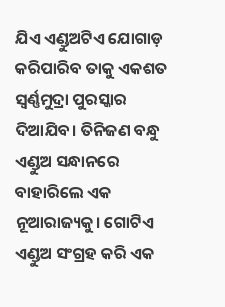ଯିଏ ଏଣ୍ଡୁଅଟିଏ ଯୋଗାଡ଼ କରିପାରିବ ତାକୁ ଏକଶତ ସ୍ବର୍ଣ୍ଣମୁଦ୍ରା ପୁରସ୍କାର ଦିଆଯିବ। ତିନିଜଣ ବନ୍ଧୁ ଏଣ୍ଡୁଅ ସନ୍ଧାନରେ ବାହାରିଲେ ଏକ ନୂଆରାଜ୍ୟକୁ। ଗୋଟିଏ ଏଣ୍ଡୁଅ ସଂଗ୍ରହ କରି ଏକ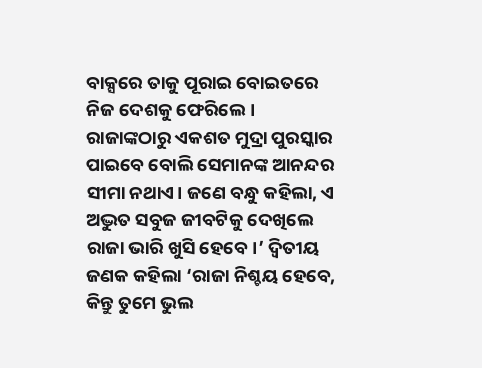ବାକ୍ସରେ ତାକୁ ପୂରାଇ ବୋଇତରେ ନିଜ ଦେଶକୁ ଫେରିଲେ। ରାଜାଙ୍କଠାରୁ ଏକଶତ ମୁଦ୍ରା ପୁରସ୍କାର ପାଇବେ ବୋଲି ସେମାନଙ୍କ ଆନନ୍ଦର ସୀମା ନଥାଏ। ଜଣେ ବନ୍ଧୁ କହିଲା, ଏ ଅଦ୍ଭୁତ ସବୁଜ ଜୀବଟିକୁ ଦେଖିଲେ ରାଜା ଭାରି ଖୁସି ହେବେ।’ ଦ୍ବିତୀୟ ଜଣକ କହିଲା ‘ରାଜା ନିଶ୍ଚୟ ହେବେ, କିନ୍ତୁ ତୁମେ ଭୁଲ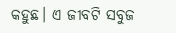କହୁଛ। ଏ ଜୀବଟି ସବୁଜ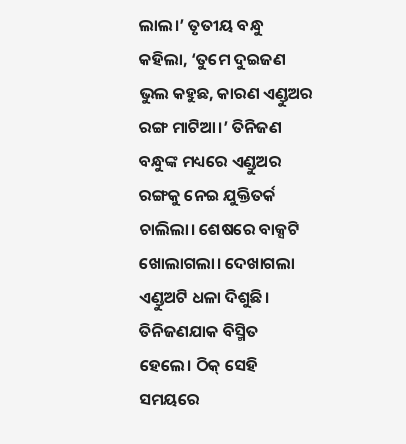ଲାଲ।’ ତୃତୀୟ ବନ୍ଧୁ କହିଲା, ‘ତୁମେ ଦୁଇଜଣ ଭୁଲ କହୁଛ, କାରଣ ଏଣ୍ଡୁଅର ରଙ୍ଗ ମାଟିଆ।’ ତିନିଜଣ ବନ୍ଧୁଙ୍କ ମଧ୍ୟରେ ଏଣ୍ଡୁଅର ରଙ୍ଗକୁ ନେଇ ଯୁକ୍ତିତର୍କ ଚାଲିଲା। ଶେଷରେ ବାକ୍ସଟି ଖୋଲାଗଲା। ଦେଖାଗଲା ଏଣ୍ଡୁଅଟି ଧଳା ଦିଶୁଛି। ତିନିଜଣଯାକ ବିସ୍ମିତ ହେଲେ। ଠିକ୍‌ ସେହି ସମୟରେ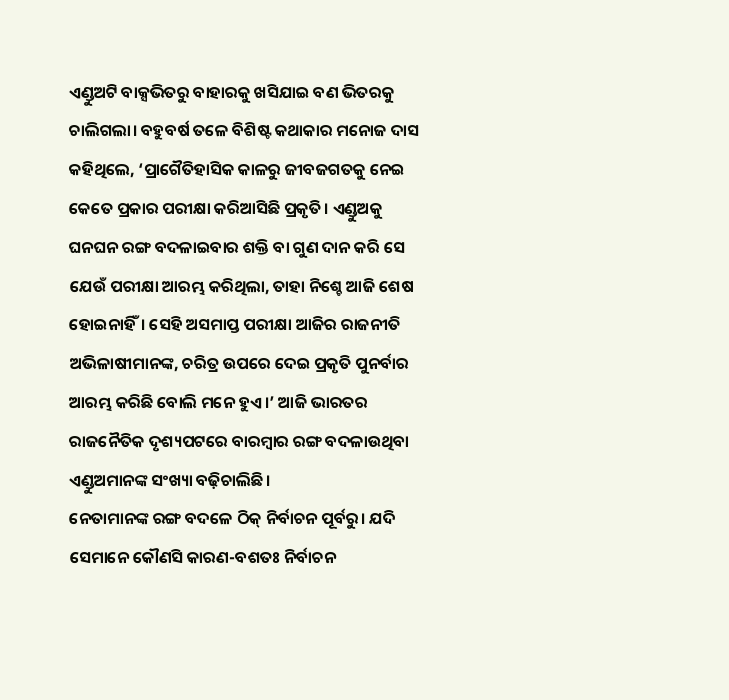ଏଣ୍ଡୁଅଟି ବାକ୍ସଭିତରୁ ବାହାରକୁ ଖସିଯାଇ ବଣ ଭିତରକୁ ଚାଲିଗଲା। ବହୁବର୍ଷ ତଳେ ବିଶିଷ୍ଟ କଥାକାର ମନୋଜ ଦାସ କହିଥିଲେ, ‘ପ୍ରାଗୈତିହାସିକ କାଳରୁ ଜୀବଜଗତକୁ ନେଇ କେତେ ପ୍ରକାର ପରୀକ୍ଷା କରିଆସିଛି ପ୍ରକୃତି। ଏଣ୍ଡୁଅକୁ ଘନଘନ ରଙ୍ଗ ବଦଳାଇବାର ଶକ୍ତି ବା ଗୁଣ ଦାନ କରି ସେ ଯେଉଁ ପରୀକ୍ଷା ଆରମ୍ଭ କରିଥିଲା, ତାହା ନିଶ୍ଚେ ଆଜି ଶେଷ ହୋଇନାହିଁ। ସେହି ଅସମାପ୍ତ ପରୀକ୍ଷା ଆଜିର ରାଜନୀତି ଅଭିଳାଷୀମାନଙ୍କ, ଚରିତ୍ର ଉପରେ ଦେଇ ପ୍ରକୃତି ପୁନର୍ବାର ଆରମ୍ଭ କରିଛି ବୋଲି ମନେ ହୁଏ।’ ଆଜି ଭାରତର ରାଜନୈତିକ ଦୃଶ୍ୟପଟରେ ବାରମ୍ବାର ରଙ୍ଗ ବଦଳାଉଥିବା ଏଣ୍ଡୁଅମାନଙ୍କ ସଂଖ୍ୟା ବଢ଼ିଚାଲିଛି।
ନେତାମାନଙ୍କ ରଙ୍ଗ ବଦଳେ ଠିକ୍‌ ନିର୍ବାଚନ ପୂର୍ବରୁ। ଯଦି ସେମାନେ କୌଣସି କାରଣ-ବଶତଃ ନିର୍ବାଚନ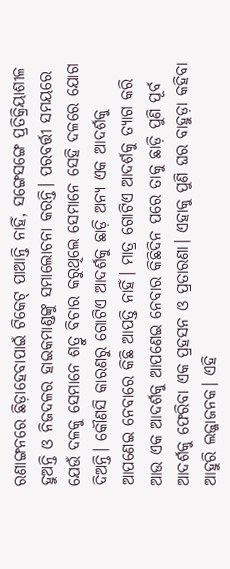ରଣାଙ୍ଗନରେ ଛିଡ଼ାହେବାପାଇଁ ଟିକେଟ୍‌ ପାଆନ୍ତି ନାହିଁ, ସଙ୍ଗେସଙ୍ଗେ ପ୍ରତିକ୍ରିୟାଶୀଳ ହୁଅନ୍ତି ଓ ନିଜଦଳର ହାଇକମାଣ୍ଡଙ୍କୁ ସମାଲୋଚନା କରନ୍ତି। ପରବର୍ତ୍ତୀ ସମୟରେ ଯେଉଁ ଦଳକୁ ସେମାନେ ଶତ୍ରୁ ବିଚାର କରୁଥିଲେ ସେମାନେ ସେହି ଦଳରେ ଯୋଗ ଦିଅନ୍ତି। କୌଣସି କାରଣରୁ ଗୋଟିଏ ଆଦର୍ଶକୁ ଛାଡ଼ି ଅନ୍ୟ ଏକ ଆଦର୍ଶକୁ ଆପଣେଇ ନେବାରେ କିଛି ଆପତ୍ତି ନାହିଁ। ମାତ୍ର ଗୋଟିଏ ଆଦର୍ଶକୁ ତ୍ୟାଗ କରି ଆଉ ଏକ ଆଦର୍ଶକୁ ଆପଣେଇ ନେବାର କିଛିଦିନ ପରେ ତାକୁ ଛାଡ଼ି ପୁଣି ପୂର୍ବ ଆଦର୍ଶକୁ ଫେରିବା ଏକ ପ୍ରହସନ ଓ ପ୍ରତାରଣା। ଏହାକୁ ପୁଣି ଘର ବାହୁଡ଼ା କହିବା ଆହୁରି ଲଜ୍ଜାଜନକ। ଏହି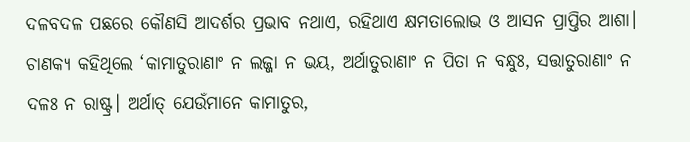ଦଳବଦଳ ପଛରେ କୌଣସି ଆଦର୍ଶର ପ୍ରଭାବ ନଥାଏ, ରହିଥାଏ କ୍ଷମତାଲୋଭ ଓ ଆସନ ପ୍ରାପ୍ତିର ଆଶା। ଚାଣକ୍ୟ କହିଥିଲେ ‘କାମାତୁରାଣାଂ ନ ଲଜ୍ଜା ନ ଭୟ, ଅର୍ଥାତୁରାଣାଂ ନ ପିତା ନ ବନ୍ଧୁଃ, ସତ୍ତାତୁରାଣାଂ ନ ଦଳଃ ନ ରାଷ୍ଟ୍ର। ଅର୍ଥାତ୍‌ ଯେଉଁମାନେ କାମାତୁର,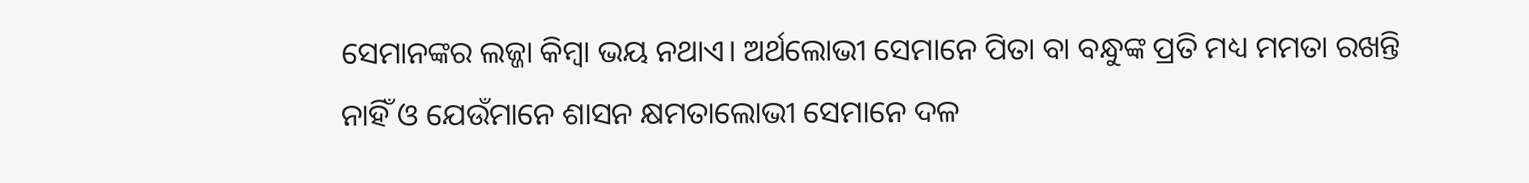ସେମାନଙ୍କର ଲଜ୍ଜା କିମ୍ବା ଭୟ ନଥାଏ। ଅର୍ଥଲୋଭୀ ସେମାନେ ପିତା ବା ବନ୍ଧୁଙ୍କ ପ୍ରତି ମଧ୍ୟ ମମତା ରଖନ୍ତି ନାହିଁ ଓ ଯେଉଁମାନେ ଶାସନ କ୍ଷମତାଲୋଭୀ ସେମାନେ ଦଳ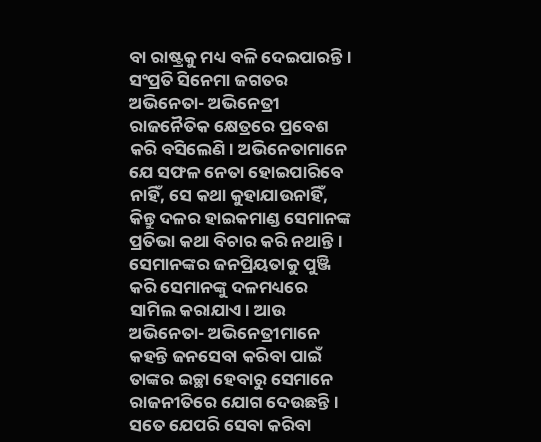ବା ରାଷ୍ଟ୍ରକୁ ମଧ୍ୟ ବଳି ଦେଇପାରନ୍ତି।
ସଂପ୍ରତି ସିନେମା ଜଗତର ଅଭିନେତା- ଅଭିନେତ୍ରୀ ରାଜନୈତିକ କ୍ଷେତ୍ରରେ ପ୍ରବେଶ କରି ବସିଲେଣି। ଅଭିନେତାମାନେ ଯେ ସଫଳ ନେତା ହୋଇପାରିବେ ନାହିଁ, ସେ କଥା କୁହାଯାଉନାହିଁ, କିନ୍ତୁ ଦଳର ହାଇକମାଣ୍ଡ ସେମାନଙ୍କ ପ୍ରତିଭା କଥା ବିଚାର କରି ନଥାନ୍ତି। ସେମାନଙ୍କର ଜନପ୍ରିୟତାକୁ ପୁଞ୍ଜି କରି ସେମାନଙ୍କୁ ଦଳମଧ୍ୟରେ ସାମିଲ କରାଯାଏ। ଆଉ ଅଭି‌ନେତା- ଅଭିନେତ୍ରୀମାନେ କହନ୍ତି ଜନସେବା କରିବା ପାଇଁ ତାଙ୍କର ଇଚ୍ଛା ହେବାରୁ ସେମାନେ ରାଜନୀତିରେ ଯୋଗ ଦେଉଛନ୍ତି। ସତେ ଯେପରି ସେବା କରିବା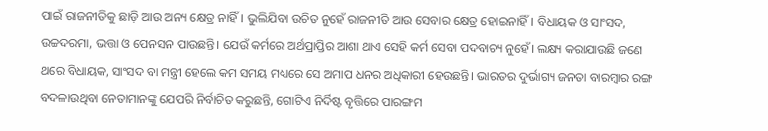ପାଇଁ ରାଜନୀତିକୁ ଛାଡ଼ି ଆଉ ଅନ୍ୟ କ୍ଷେତ୍ର ନାହିଁ। ଭୁଲିଯିବା ଉଚିତ ନୁହେଁ ‌ରାଜନୀତି ଆଉ ସେବାର କ୍ଷେତ୍ର ହୋଇନାହିଁ। ବିଧାୟକ ଓ ସାଂସଦ, ଉଚ୍ଚଦରମା, ଭତ୍ତା ଓ ପେନସନ ପାଉଛନ୍ତି। ଯେଉଁ କର୍ମରେ ଅର୍ଥପ୍ରାପ୍ତିର ଆଶା ଥାଏ ସେହି କର୍ମ ସେବା ପଦବାଚ୍ୟ ନୁହେଁ। ଲକ୍ଷ୍ୟ କରାଯାଉଛି ଜଣେ ଥରେ ବିଧାୟକ, ସାଂସଦ ବା ମନ୍ତ୍ରୀ ହେଲେ କମ ସମୟ ମଧ୍ୟରେ ସେ ଅମାପ ଧନର ଅଧିକାରୀ ହେଉଛନ୍ତି। ଭାରତର ଦୁର୍ଭାଗ୍ୟ ଜନତା ବାରମ୍ବାର ରଙ୍ଗ ବଦଳାଉଥିବା ନେତାମାନଙ୍କୁ ଯେପରି ନିର୍ବାଚିତ କରୁଛନ୍ତି, ଗୋଟିଏ ନିର୍ଦିଷ୍ଟ ବୃତ୍ତିରେ ପାରଙ୍ଗମ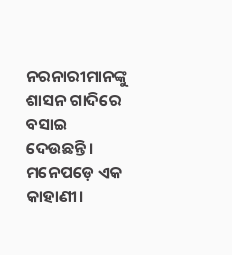ନରନାରୀମାନଙ୍କୁ ଶାସନ ଗାଦିରେ ବସାଇ ଦେଉଛନ୍ତି। ମନେପଡ଼େ ଏକ କାହାଣୀ।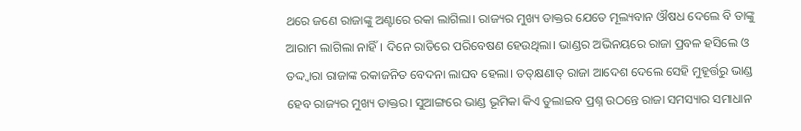ଥରେ ଜଣେ ରାଜାଙ୍କୁ ଅଣ୍ଟାରେ ରକା ଲାଗିଲା। ରାଜ୍ୟର ମୁଖ୍ୟ ଡାକ୍ତର ଯେତେ ମୂଲ୍ୟବାନ ଔଷଧ ଦେଲେ ବି ତାଙ୍କୁ ଆରାମ ଲାଗିଲା ନାହିଁ। ଦିନେ ରାତିରେ ପରିବେଷଣ ହେଉଥିଲା। ଭାଣ୍ଡର ଅଭିନୟରେ ରାଜା ପ୍ରବଳ ହସିଲେ ଓ ତଦ୍ଦ୍ବାରା ରାଜାଙ୍କ ରକାଜନିତ ବେଦନା ଲାଘବ ହେଲା। ତତ୍‌କ୍ଷଣାତ୍‌ ରାଜା ଆଦେଶ ଦେଲେ ସେହି ମୁହୂର୍ତ୍ତରୁ ଭାଣ୍ଡ ହେବ ରାଜ୍ୟର ମୁଖ୍ୟ ଡାକ୍ତର। ସୁଆଙ୍ଗରେ ଭାଣ୍ଡ ଭୂମିକା କିଏ ତୁଲାଇବ ପ୍ରଶ୍ନ ଉଠନ୍ତେ ରାଜା ସମସ୍ୟାର ସମାଧାନ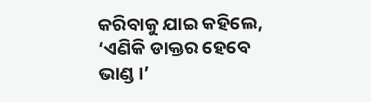କରିବାକୁ ଯାଇ କହିଲେ, ‘ଏଣିକି ଡାକ୍ତର ହେବେ ଭାଣ୍ଡ।’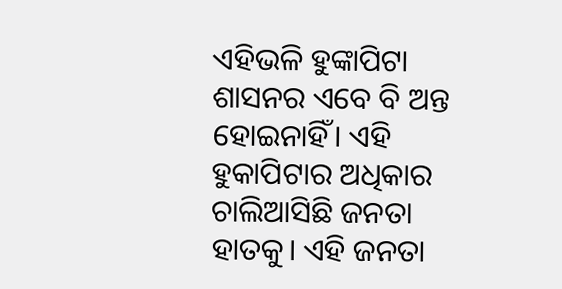ଏହିଭଳି ହୁଙ୍କାପିଟା ଶାସନର ଏବେ ବି ଅନ୍ତ ହୋଇନାହିଁ। ଏହି ହୁକାପିଟାର ଅଧିକାର ଚାଲିଆସିଛି ଜନତା ହାତକୁ। ଏହି ଜନତା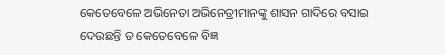କେତେବେଳେ ଅଭିନେତା ଅଭିନେତ୍ରୀମାନଙ୍କୁ ଶାସନ ଗାଦିରେ ବସାଇ ଦେଉଛନ୍ତି ତ କେତେବେଳେ ବିଜ୍ଞ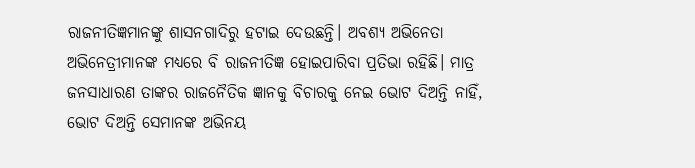ରାଜନୀତିଜ୍ଞମାନଙ୍କୁ ଶାସନଗାଦିରୁ ହଟାଇ ଦେଉଛନ୍ତି। ଅବଶ୍ୟ ଅଭିନେତା ଅଭିନେତ୍ରୀମାନଙ୍କ ମଧ୍ୟରେ ବି ରାଜନୀତିଜ୍ଞ ହୋଇପାରିବା ପ୍ରତିଭା ରହିଛି। ମାତ୍ର ଜନସାଧାରଣ ତାଙ୍କର ରାଜନୈତିକ ଜ୍ଞାନକୁ ବିଚାରକୁ ନେଇ ଭୋଟ ଦିଅନ୍ତି ନାହିଁ, ଭୋଟ ଦିଅନ୍ତି ସେମାନଙ୍କ ଅଭିନୟ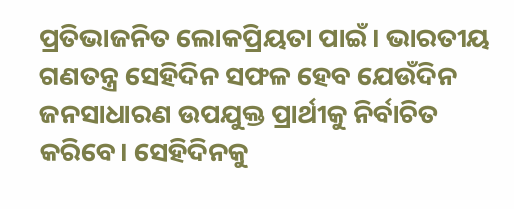ପ୍ରତିଭାଜନିତ ଲୋକପ୍ରିୟତା ପାଇଁ। ଭାରତୀୟ ଗଣତନ୍ତ୍ର ସେହିଦିନ ସଫଳ ହେବ ଯେଉଁଦିନ ଜନସାଧାରଣ ଉପଯୁକ୍ତ ପ୍ରାର୍ଥୀକୁ ନିର୍ବାଚିତ କରିବେ। ସେହିଦିନକୁ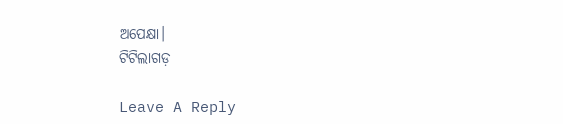ଅପେକ୍ଷା।
ଟିଟିଲାଗଡ଼

Leave A Reply